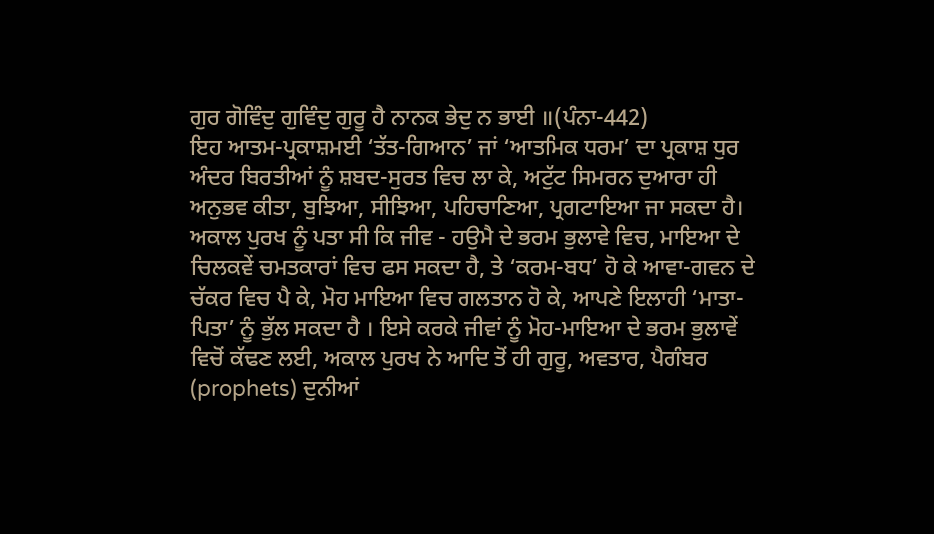ਗੁਰ ਗੋਵਿੰਦੁ ਗੁਵਿੰਦੁ ਗੁਰੂ ਹੈ ਨਾਨਕ ਭੇਦੁ ਨ ਭਾਈ ॥(ਪੰਨਾ-442)
ਇਹ ਆਤਮ-ਪ੍ਰਕਾਸ਼ਮਈ ‘ਤੱਤ-ਗਿਆਨ’ ਜਾਂ ‘ਆਤਮਿਕ ਧਰਮ’ ਦਾ ਪ੍ਰਕਾਸ਼ ਧੁਰ ਅੰਦਰ ਬਿਰਤੀਆਂ ਨੂੰ ਸ਼ਬਦ-ਸੁਰਤ ਵਿਚ ਲਾ ਕੇ, ਅਟੁੱਟ ਸਿਮਰਨ ਦੁਆਰਾ ਹੀ ਅਨੁਭਵ ਕੀਤਾ, ਬੁਝਿਆ, ਸੀਝਿਆ, ਪਹਿਚਾਣਿਆ, ਪ੍ਰਗਟਾਇਆ ਜਾ ਸਕਦਾ ਹੈ।
ਅਕਾਲ ਪੁਰਖ ਨੂੰ ਪਤਾ ਸੀ ਕਿ ਜੀਵ - ਹਉਮੈ ਦੇ ਭਰਮ ਭੁਲਾਵੇ ਵਿਚ, ਮਾਇਆ ਦੇ ਚਿਲਕਵੇਂ ਚਮਤਕਾਰਾਂ ਵਿਚ ਫਸ ਸਕਦਾ ਹੈ, ਤੇ ‘ਕਰਮ-ਬਧ’ ਹੋ ਕੇ ਆਵਾ-ਗਵਨ ਦੇ ਚੱਕਰ ਵਿਚ ਪੈ ਕੇ, ਮੋਹ ਮਾਇਆ ਵਿਚ ਗਲਤਾਨ ਹੋ ਕੇ, ਆਪਣੇ ਇਲਾਹੀ ‘ਮਾਤਾ-ਪਿਤਾ’ ਨੂੰ ਭੁੱਲ ਸਕਦਾ ਹੈ । ਇਸੇ ਕਰਕੇ ਜੀਵਾਂ ਨੂੰ ਮੋਹ-ਮਾਇਆ ਦੇ ਭਰਮ ਭੁਲਾਵੇਂ ਵਿਚੋਂ ਕੱਢਣ ਲਈ, ਅਕਾਲ ਪੁਰਖ ਨੇ ਆਦਿ ਤੋਂ ਹੀ ਗੁਰੂ, ਅਵਤਾਰ, ਪੈਗੰਬਰ (prophets) ਦੁਨੀਆਂ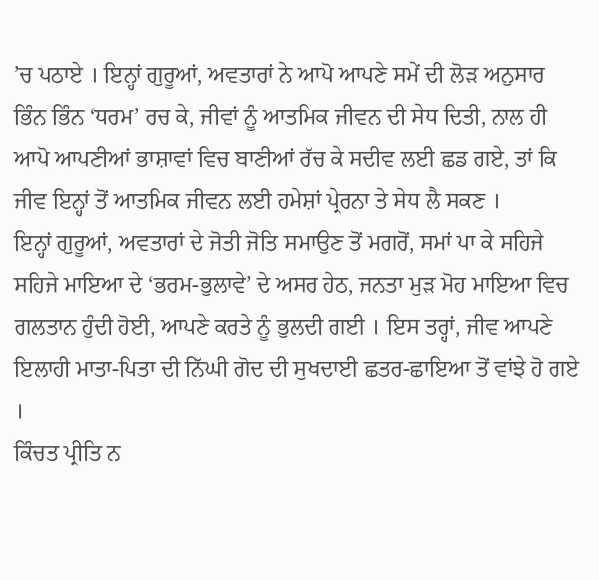’ਚ ਪਠਾਏ । ਇਨ੍ਹਾਂ ਗੁਰੂਆਂ, ਅਵਤਾਰਾਂ ਨੇ ਆਪੋ ਆਪਣੇ ਸਮੇਂ ਦੀ ਲੋੜ ਅਨੁਸਾਰ ਭਿੰਨ ਭਿੰਨ ‘ਧਰਮ’ ਰਚ ਕੇ, ਜੀਵਾਂ ਨੂੰ ਆਤਮਿਕ ਜੀਵਨ ਦੀ ਸੇਧ ਦਿਤੀ, ਨਾਲ ਹੀ ਆਪੋ ਆਪਣੀਆਂ ਭਾਸ਼ਾਵਾਂ ਵਿਚ ਬਾਣੀਆਂ ਰੱਚ ਕੇ ਸਦੀਵ ਲਈ ਛਡ ਗਏ, ਤਾਂ ਕਿ ਜੀਵ ਇਨ੍ਹਾਂ ਤੋਂ ਆਤਮਿਕ ਜੀਵਨ ਲਈ ਹਮੇਸ਼ਾਂ ਪ੍ਰੇਰਨਾ ਤੇ ਸੇਧ ਲੈ ਸਕਣ ।
ਇਨ੍ਹਾਂ ਗੁਰੂਆਂ, ਅਵਤਾਰਾਂ ਦੇ ਜੋਤੀ ਜੋਤਿ ਸਮਾਉਣ ਤੋਂ ਮਗਰੋਂ, ਸਮਾਂ ਪਾ ਕੇ ਸਹਿਜੇ ਸਹਿਜੇ ਮਾਇਆ ਦੇ ‘ਭਰਮ-ਭੁਲਾਵੇ’ ਦੇ ਅਸਰ ਹੇਠ, ਜਨਤਾ ਮੁੜ ਮੋਹ ਮਾਇਆ ਵਿਚ ਗਲਤਾਨ ਹੁੰਦੀ ਹੋਈ, ਆਪਣੇ ਕਰਤੇ ਨੂੰ ਭੁਲਦੀ ਗਈ । ਇਸ ਤਰ੍ਹਾਂ, ਜੀਵ ਆਪਣੇ ਇਲਾਹੀ ਮਾਤਾ-ਪਿਤਾ ਦੀ ਨਿੱਘੀ ਗੋਦ ਦੀ ਸੁਖਦਾਈ ਛਤਰ-ਛਾਇਆ ਤੋਂ ਵਾਂਝੇ ਹੋ ਗਏ ।
ਕਿੰਚਤ ਪ੍ਰੀਤਿ ਨ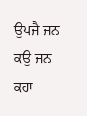ਉਪਜੈ ਜਨ ਕਉ ਜਨ ਕਹਾ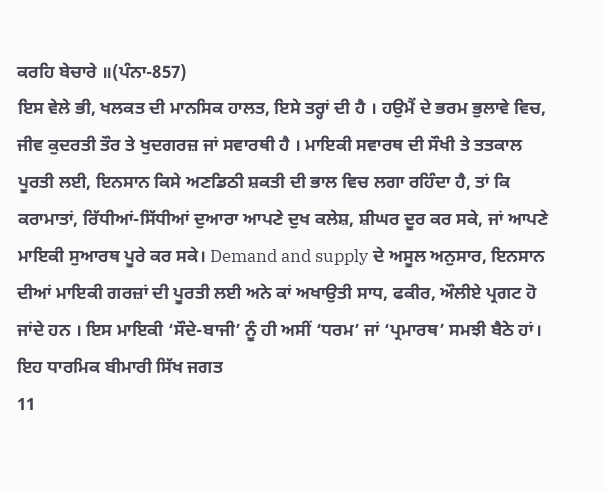ਕਰਹਿ ਬੇਚਾਰੇ ॥(ਪੰਨਾ-857)
ਇਸ ਵੇਲੇ ਭੀ, ਖਲਕਤ ਦੀ ਮਾਨਸਿਕ ਹਾਲਤ, ਇਸੇ ਤਰ੍ਹਾਂ ਦੀ ਹੈ । ਹਉਮੈਂ ਦੇ ਭਰਮ ਭੁਲਾਵੇ ਵਿਚ, ਜੀਵ ਕੁਦਰਤੀ ਤੌਰ ਤੇ ਖੁਦਗਰਜ਼ ਜਾਂ ਸਵਾਰਥੀ ਹੈ । ਮਾਇਕੀ ਸਵਾਰਥ ਦੀ ਸੌਖੀ ਤੇ ਤਤਕਾਲ ਪੂਰਤੀ ਲਈ, ਇਨਸਾਨ ਕਿਸੇ ਅਣਡਿਠੀ ਸ਼ਕਤੀ ਦੀ ਭਾਲ ਵਿਚ ਲਗਾ ਰਹਿੰਦਾ ਹੈ, ਤਾਂ ਕਿ ਕਰਾਮਾਤਾਂ, ਰਿੱਧੀਆਂ-ਸਿੱਧੀਆਂ ਦੁਆਰਾ ਆਪਣੇ ਦੁਖ ਕਲੇਸ਼, ਸ਼ੀਘਰ ਦੂਰ ਕਰ ਸਕੇ, ਜਾਂ ਆਪਣੇ ਮਾਇਕੀ ਸੁਆਰਥ ਪੂਰੇ ਕਰ ਸਕੇ। Demand and supply ਦੇ ਅਸੂਲ ਅਨੁਸਾਰ, ਇਨਸਾਨ ਦੀਆਂ ਮਾਇਕੀ ਗਰਜ਼ਾਂ ਦੀ ਪੂਰਤੀ ਲਈ ਅਨੇ ਕਾਂ ਅਖਾਉਤੀ ਸਾਧ, ਫਕੀਰ, ਔਲੀਏ ਪ੍ਰਗਟ ਹੋ ਜਾਂਦੇ ਹਨ । ਇਸ ਮਾਇਕੀ ‘ਸੌਦੇ-ਬਾਜੀ’ ਨੂੰ ਹੀ ਅਸੀਂ ‘ਧਰਮ’ ਜਾਂ ‘ਪ੍ਰਮਾਰਥ’ ਸਮਝੀ ਬੈਠੇ ਹਾਂ। ਇਹ ਧਾਰਮਿਕ ਬੀਮਾਰੀ ਸਿੱਖ ਜਗਤ
11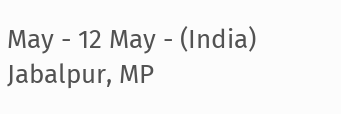May - 12 May - (India)
Jabalpur, MP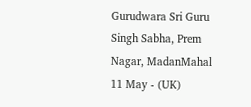Gurudwara Sri Guru Singh Sabha, Prem Nagar, MadanMahal
11 May - (UK)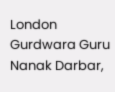London
Gurdwara Guru Nanak Darbar,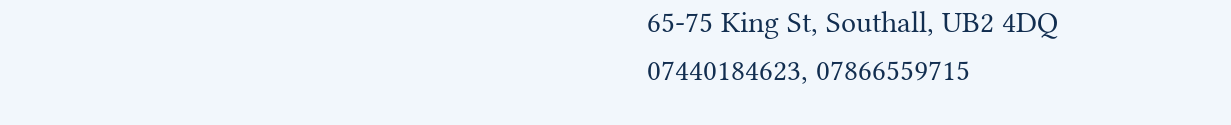65-75 King St, Southall, UB2 4DQ
07440184623, 07866559715